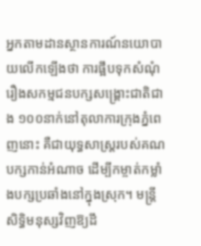អ្នកតាមដានស្ថានការណ៍នយោបាយលើកឡើងថា ការផ្អឹបទុកសំណុំរឿងសកម្មជនបក្សសង្គ្រោះជាតិជាង ១០០នាក់នៅតុលាការក្រុងភ្នំពេញនោះ គឺជាយុទ្ធសាស្ត្ររបស់គណបក្សកាន់អំណាច ដើម្បីកម្ចាត់កម្លាំងបក្សប្រឆាំងនៅក្នុងស្រុក។ មន្ត្រីសិទ្ធិមនុស្សវិញឱ្យដឹ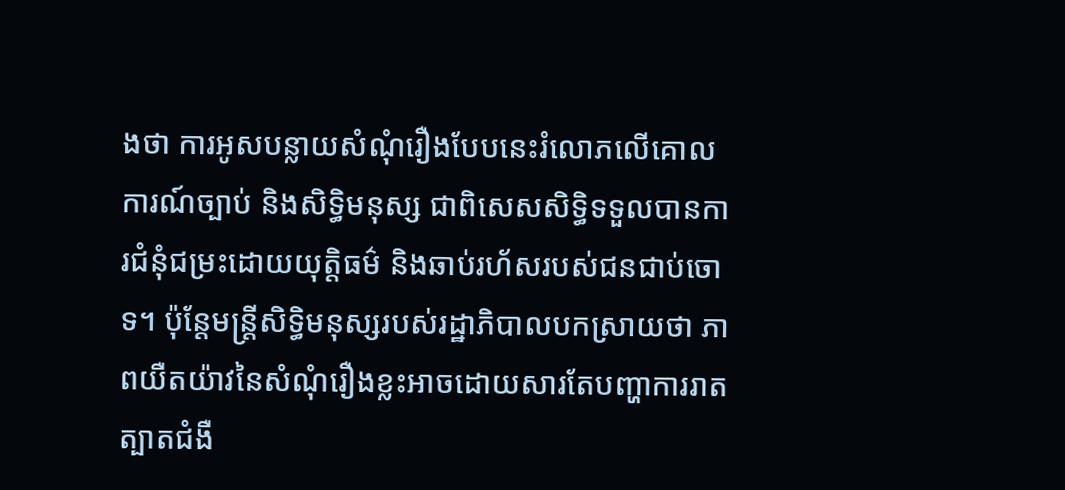ងថា ការអូសបន្លាយសំណុំរឿងបែបនេះរំលោភលើគោលការណ៍ច្បាប់ និងសិទ្ធិមនុស្ស ជាពិសេសសិទ្ធិទទួលបានការជំនុំជម្រះដោយយុត្តិធម៌ និងឆាប់រហ័សរបស់ជនជាប់ចោទ។ ប៉ុន្តែមន្ត្រីសិទ្ធិមនុស្សរបស់រដ្ឋាភិបាលបកស្រាយថា ភាពយឺតយ៉ាវនៃសំណុំរឿងខ្លះអាចដោយសារតែបញ្ហាការរាតត្បាតជំងឺ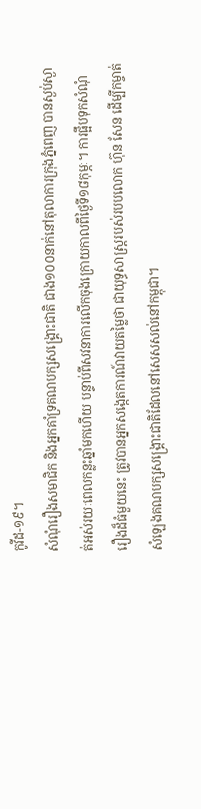កូវីដ-១៩។
សំណុំរឿងសមាជិក និងអ្នកគាំទ្រគណបក្សសង្គ្រោះជាតិ ជាង១០០នាក់នៅតុលាការក្រុងភ្នំពេញ បានស្ងប់ស្ងាត់អស់រយៈពេលកន្លះឆ្នាំមកហើយ បន្ទាប់ពីសវនាការលើកចុងក្រោយកាលពីថ្ងៃទី១៨កុម្ភៈ។ ការផ្អឹបទុកសំណុំរឿងដ៏ធំមួយនេះ ត្រូវបានអ្នកសង្កេតការណ៍វាយតម្លៃថា ជាយុទ្ធសាស្ត្ររបស់របបលោក ហ៊ុន សែន ដើម្បីកម្ចាត់សំឡេងគណបក្សសង្គ្រោះជាតិដែលនៅសេសសល់នៅកម្ពុជា។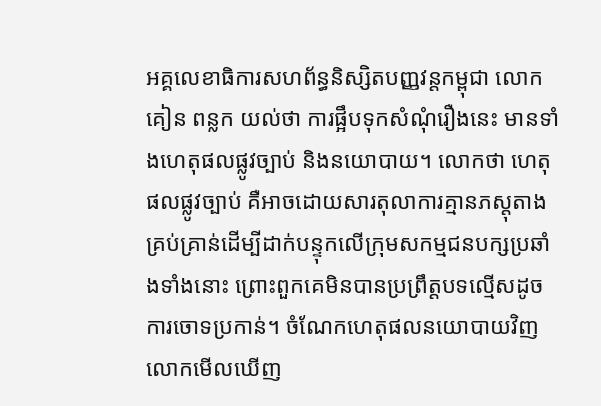អគ្គលេខាធិការសហព័ន្ធនិស្សិតបញ្ញវន្តកម្ពុជា លោក គៀន ពន្លក យល់ថា ការផ្អឹបទុកសំណុំរឿងនេះ មានទាំងហេតុផលផ្លូវច្បាប់ និងនយោបាយ។ លោកថា ហេតុផលផ្លូវច្បាប់ គឺអាចដោយសារតុលាការគ្មានភស្តុតាងគ្រប់គ្រាន់ដើម្បីដាក់បន្ទុកលើក្រុមសកម្មជនបក្សប្រឆាំងទាំងនោះ ព្រោះពួកគេមិនបានប្រព្រឹត្តបទល្មើសដូចការចោទប្រកាន់។ ចំណែកហេតុផលនយោបាយវិញ លោកមើលឃើញ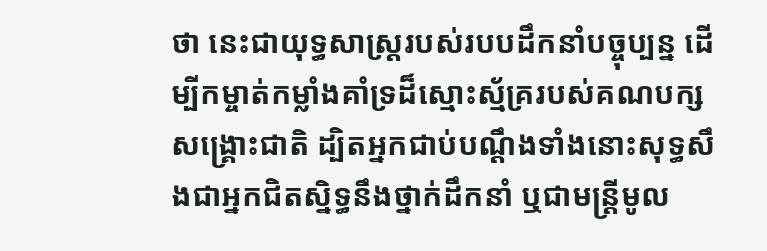ថា នេះជាយុទ្ធសាស្ត្ររបស់របបដឹកនាំបច្ចុប្បន្ន ដើម្បីកម្ចាត់កម្លាំងគាំទ្រដ៏ស្មោះស្ម័គ្ររបស់គណបក្សសង្គ្រោះជាតិ ដ្បិតអ្នកជាប់បណ្ដឹងទាំងនោះសុទ្ធសឹងជាអ្នកជិតស្និទ្ធនឹងថ្នាក់ដឹកនាំ ឬជាមន្ត្រីមូល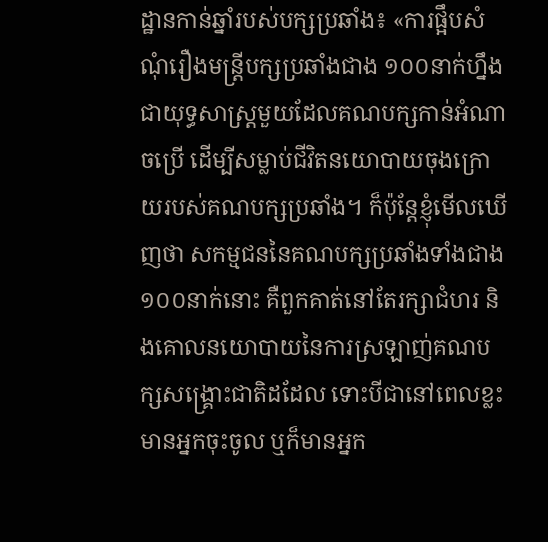ដ្ឋានកាន់ឆ្នាំរបស់បក្សប្រឆាំង៖ «ការផ្អឹបសំណុំរឿងមន្ត្រីបក្សប្រឆាំងជាង ១០០នាក់ហ្នឹង ជាយុទ្ធសាស្ត្រមួយដែលគណបក្សកាន់អំណាចប្រើ ដើម្បីសម្លាប់ជីវិតនយោបាយចុងក្រោយរបស់គណបក្សប្រឆាំង។ ក៏ប៉ុន្តែខ្ញុំមើលឃើញថា សកម្មជននៃគណបក្សប្រឆាំងទាំងជាង១០០នាក់នោះ គឺពួកគាត់នៅតែរក្សាជំហរ និងគោលនយោបាយនៃការស្រឡាញ់គណបក្សសង្គ្រោះជាតិដដែល ទោះបីជានៅពេលខ្លះមានអ្នកចុះចូល ឬក៏មានអ្នក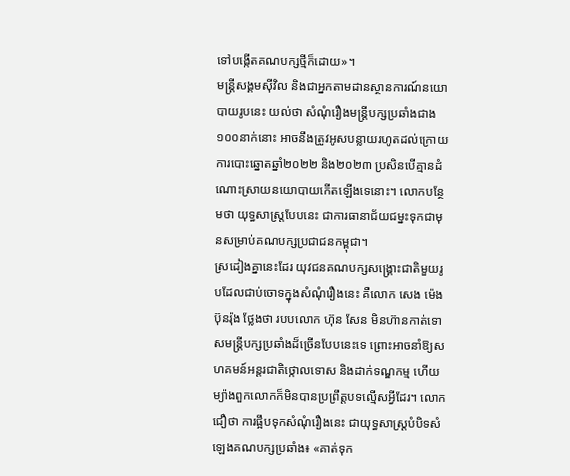ទៅបង្កើតគណបក្សថ្មីក៏ដោយ»។
មន្ត្រីសង្គមស៊ីវិល និងជាអ្នកតាមដានស្ថានការណ៍នយោបាយរូបនេះ យល់ថា សំណុំរឿងមន្ត្រីបក្សប្រឆាំងជាង ១០០នាក់នោះ អាចនឹងត្រូវអូសបន្លាយរហូតដល់ក្រោយការបោះឆ្នោតឆ្នាំ២០២២ និង២០២៣ ប្រសិនបើគ្មានដំណោះស្រាយនយោបាយកើតឡើងទេនោះ។ លោកបន្ថែមថា យុទ្ធសាស្ត្របែបនេះ ជាការធានាជ័យជម្នះទុកជាមុនសម្រាប់គណបក្សប្រជាជនកម្ពុជា។
ស្រដៀងគ្នានេះដែរ យុវជនគណបក្សសង្គ្រោះជាតិមួយរូបដែលជាប់ចោទក្នុងសំណុំរឿងនេះ គឺលោក សេង ម៉េងប៊ុនរ៉ុង ថ្លែងថា របបលោក ហ៊ុន សែន មិនហ៊ានកាត់ទោសមន្ត្រីបក្សប្រឆាំងដ៏ច្រើនបែបនេះទេ ព្រោះអាចនាំឱ្យសហគមន៍អន្តរជាតិថ្កោលទោស និងដាក់ទណ្ឌកម្ម ហើយម្យ៉ាងពួកលោកក៏មិនបានប្រព្រឹត្តបទល្មើសអ្វីដែរ។ លោកជឿថា ការផ្អឹបទុកសំណុំរឿងនេះ ជាយុទ្ធសាស្ត្របំបិទសំឡេងគណបក្សប្រឆាំង៖ «គាត់ទុក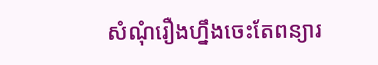សំណុំរឿងហ្នឹងចេះតែពន្យារ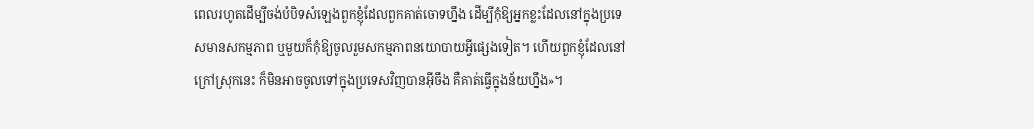ពេលរហូតដើម្បីចង់បំបិទសំឡេងពួកខ្ញុំដែលពួកគាត់ចោទហ្នឹង ដើម្បីកុំឱ្យអ្នកខ្លះដែលនៅក្នុងប្រទេសមានសកម្មភាព ឬមួយក៏កុំឱ្យចូលរួមសកម្មភាពនយោបាយអ្វីផ្សេងទៀត។ ហើយពួកខ្ញុំដែលនៅក្រៅស្រុកនេះ ក៏មិនអាចចូលទៅក្នុងប្រទេសវិញបានអ៊ីចឹង គឺគាត់ធ្វើក្នុងន័យហ្នឹង»។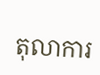តុលាការ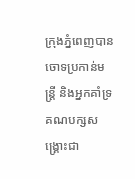ក្រុងភ្នំពេញបានចោទប្រកាន់មន្ត្រី និងអ្នកគាំទ្រគណបក្សសង្គ្រោះជា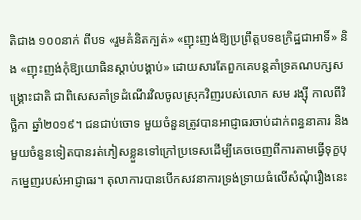តិជាង ១០០នាក់ ពីបទ «រួមគំនិតក្បត់» «ញុះញង់ឱ្យប្រព្រឹត្តបទឧក្រិដ្ឋជាអាទិ៍» និង «ញុះញង់កុំឱ្យយោធិនស្តាប់បង្គាប់» ដោយសារតែពួកគេបន្តគាំទ្រគណបក្សសង្គ្រោះជាតិ ជាពិសេសគាំទ្រដំណើរវិលចូលស្រុកវិញរបស់លោក សម រង្ស៊ី កាលពីវិច្ឆិកា ឆ្នាំ២០១៩។ ជនជាប់ចោទ មួយចំនួនត្រូវបានអាជ្ញាធរចាប់ដាក់ពន្ធនាគារ និងមួយចំនួនទៀតបានរត់ភៀសខ្លួនទៅក្រៅប្រទេសដើម្បីគេចចេញពីការតាមធ្វើទុក្ខបុកម្នេញរបស់អាជ្ញាធរ។ តុលាការបានបើកសវនាការទ្រង់ទ្រាយធំលើសំណុំរឿងនេះ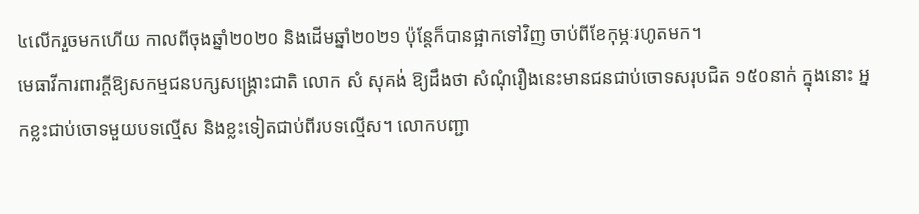៤លើករួចមកហើយ កាលពីចុងឆ្នាំ២០២០ និងដើមឆ្នាំ២០២១ ប៉ុន្តែក៏បានផ្អាកទៅវិញ ចាប់ពីខែកុម្ភៈរហូតមក។
មេធាវីការពារក្តីឱ្យសកម្មជនបក្សសង្គ្រោះជាតិ លោក សំ សុគង់ ឱ្យដឹងថា សំណុំរឿងនេះមានជនជាប់ចោទសរុបជិត ១៥០នាក់ ក្នុងនោះ អ្នកខ្លះជាប់ចោទមួយបទល្មើស និងខ្លះទៀតជាប់ពីរបទល្មើស។ លោកបញ្ជា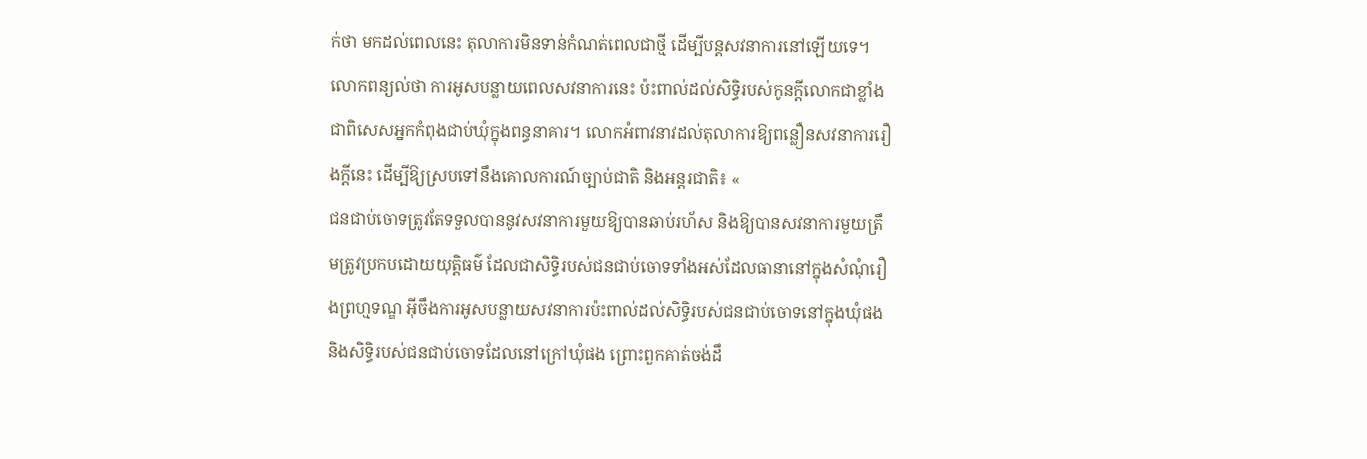ក់ថា មកដល់ពេលនេះ តុលាការមិនទាន់កំណត់ពេលជាថ្មី ដើម្បីបន្តសវនាការនៅឡើយទេ។ លោកពន្យល់ថា ការអូសបន្លាយពេលសវនាការនេះ ប៉ះពាល់ដល់សិទ្ធិរបស់កូនក្តីលោកជាខ្លាំង ជាពិសេសអ្នកកំពុងជាប់ឃុំក្នុងពន្ធនាគារ។ លោកអំពាវនាវដល់តុលាការឱ្យពន្លឿនសវនាការរឿងក្តីនេះ ដើម្បីឱ្យស្របទៅនឹងគោលការណ៍ច្បាប់ជាតិ និងអន្តរជាតិ៖ «
ជនជាប់ចោទត្រូវតែទទួលបាននូវសវនាការមួយឱ្យបានឆាប់រហ័ស និងឱ្យបានសវនាការមួយត្រឹមត្រូវប្រកបដោយយុត្តិធម៌ ដែលជាសិទ្ធិរបស់ជនជាប់ចោទទាំងអស់ដែលធានានៅក្នុងសំណុំរឿងព្រហ្មទណ្ឌ អ៊ីចឹងការអូសបន្លាយសវនាការប៉ះពាល់ដល់សិទ្ធិរបស់ជនជាប់ចោទនៅក្នុងឃុំផង និងសិទ្ធិរបស់ជនជាប់ចោទដែលនៅក្រៅឃុំផង ព្រោះពួកគាត់ចង់ដឹ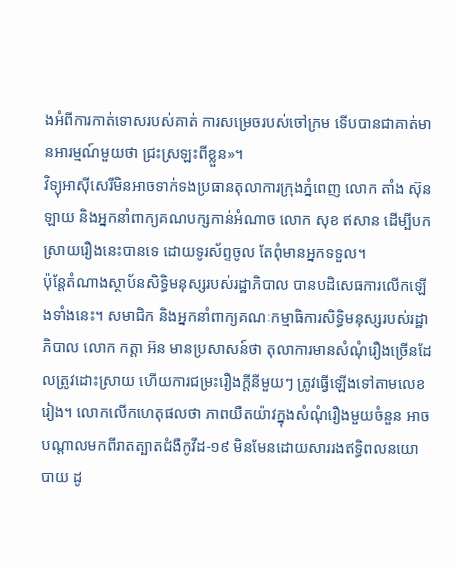ងអំពីការកាត់ទោសរបស់គាត់ ការសម្រេចរបស់ចៅក្រម ទើបបានជាគាត់មានអារម្មណ៍មួយថា ជ្រះស្រឡះពីខ្លួន»។
វិទ្យុអាស៊ីសេរីមិនអាចទាក់ទងប្រធានតុលាការក្រុងភ្នំពេញ លោក តាំង ស៊ុន ឡាយ និងអ្នកនាំពាក្យគណបក្សកាន់អំណាច លោក សុខ ឥសាន ដើម្បីបកស្រាយរឿងនេះបានទេ ដោយទូរស័ព្ទចូល តែពុំមានអ្នកទទួល។
ប៉ុន្តែតំណាងស្ថាប័នសិទ្ធិមនុស្សរបស់រដ្ឋាភិបាល បានបដិសេធការលើកឡើងទាំងនេះ។ សមាជិក និងអ្នកនាំពាក្យគណៈកម្មាធិការសិទ្ធិមនុស្សរបស់រដ្ឋាភិបាល លោក កត្តា អ៊ន មានប្រសាសន៍ថា តុលាការមានសំណុំរឿងច្រើនដែលត្រូវដោះស្រាយ ហើយការជម្រះរឿងក្តីនីមួយៗ ត្រូវធ្វើឡើងទៅតាមលេខរៀង។ លោកលើកហេតុផលថា ភាពយឺតយ៉ាវក្នុងសំណុំរឿងមួយចំនួន អាចបណ្តាលមកពីរាតត្បាតជំងឺកូវីដ-១៩ មិនមែនដោយសាររងឥទ្ធិពលនយោបាយ ដូ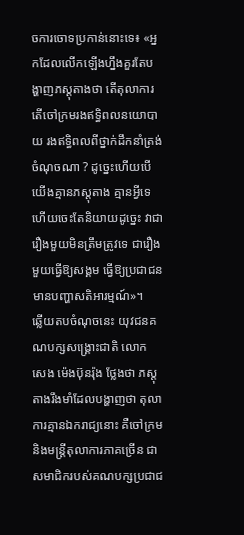ចការចោទប្រកាន់នោះទេ៖ «អ្នកដែលលើកឡើងហ្នឹងគួរតែបង្ហាញភស្តុតាងថា តើតុលាការ តើចៅក្រមរងឥទ្ធិពលនយោបាយ រងឥទ្ធិពលពីថ្នាក់ដឹកនាំត្រង់ចំណុចណា ? ដូច្នេះហើយបើយើងគ្មានភស្តុតាង គ្មានអ្វីទេ ហើយចេះតែនិយាយដូច្នេះ វាជារឿងមួយមិនត្រឹមត្រូវទេ ជារឿងមួយធ្វើឱ្យសង្គម ធ្វើឱ្យប្រជាជនមានបញ្ហាសតិអារម្មណ៍»។
ឆ្លើយតបចំណុចនេះ យុវជនគណបក្សសង្គ្រោះជាតិ លោក សេង ម៉េងប៊ុនរ៉ុង ថ្លែងថា ភស្តុតាងរឹងមាំដែលបង្ហាញថា តុលាការគ្មានឯករាជ្យនោះ គឺចៅក្រម និងមន្ត្រីតុលាការភាគច្រើន ជាសមាជិករបស់គណបក្សប្រជាជ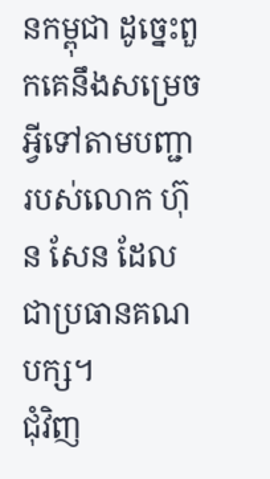នកម្ពុជា ដូច្នេះពួកគេនឹងសម្រេចអ្វីទៅតាមបញ្ជារបស់លោក ហ៊ុន សែន ដែលជាប្រធានគណបក្ស។
ជុំវិញ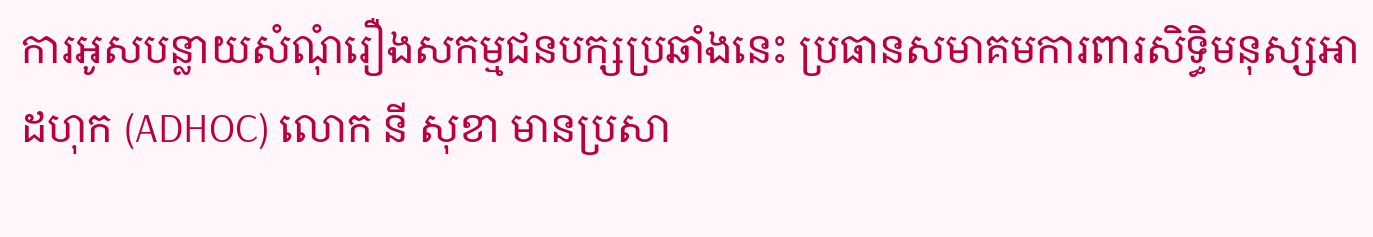ការអូសបន្លាយសំណុំរឿងសកម្មជនបក្សប្រឆាំងនេះ ប្រធានសមាគមការពារសិទ្ធិមនុស្សអាដហុក (ADHOC) លោក នី សុខា មានប្រសា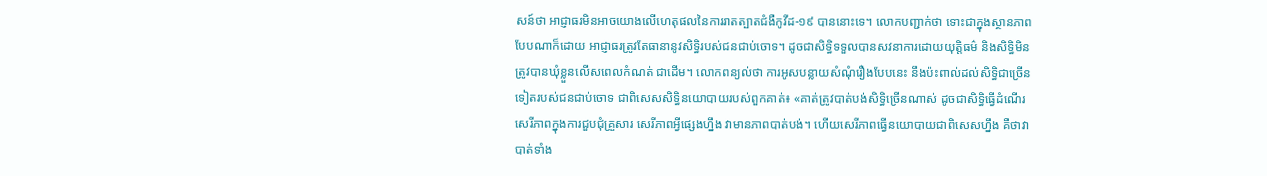សន៍ថា អាជ្ញាធរមិនអាចយោងលើហេតុផលនៃការរាតត្បាតជំងឺកូវីដ-១៩ បាននោះទេ។ លោកបញ្ជាក់ថា ទោះជាក្នុងស្ថានភាពបែបណាក៏ដោយ អាជ្ញាធរត្រូវតែធានានូវសិទ្ធិរបស់ជនជាប់ចោទ។ ដូចជាសិទ្ធិទទួលបានសវនាការដោយយុត្តិធម៌ និងសិទ្ធិមិនត្រូវបានឃុំខ្លួនលើសពេលកំណត់ ជាដើម។ លោកពន្យល់ថា ការអូសបន្លាយសំណុំរឿងបែបនេះ នឹងប៉ះពាល់ដល់សិទ្ធិជាច្រើនទៀតរបស់ជនជាប់ចោទ ជាពិសេសសិទ្ធិនយោបាយរបស់ពួកគាត់៖ «គាត់ត្រូវបាត់បង់សិទ្ធិច្រើនណាស់ ដូចជាសិទ្ធិធ្វើដំណើរ សេរីភាពក្នុងការជួបជុំគ្រួសារ សេរីភាពអ្វីផ្សេងហ្នឹង វាមានភាពបាត់បង់។ ហើយសេរីភាពធ្វើនយោបាយជាពិសេសហ្នឹង គឺថាវាបាត់ទាំង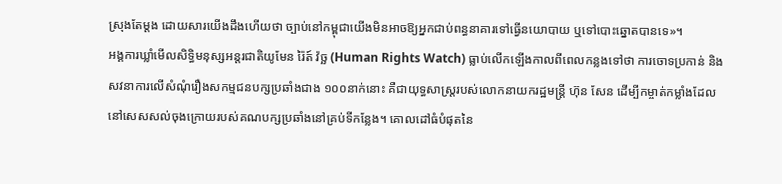ស្រុងតែម្តង ដោយសារយើងដឹងហើយថា ច្បាប់នៅកម្ពុជាយើងមិនអាចឱ្យអ្នកជាប់ពន្ធនាគារទៅធ្វើនយោបាយ ឬទៅបោះឆ្នោតបានទេ»។
អង្គការឃ្លាំមើលសិទ្ធិមនុស្សអន្តរជាតិយូមែន រ៉ៃត៍ វ៉ច្ឆ (Human Rights Watch) ធ្លាប់លើកឡើងកាលពីពេលកន្លងទៅថា ការចោទប្រកាន់ និងសវនាការលើសំណុំរឿងសកម្មជនបក្សប្រឆាំងជាង ១០០នាក់នោះ គឺជាយុទ្ធសាស្ត្ររបស់លោកនាយករដ្ឋមន្ត្រី ហ៊ុន សែន ដើម្បីកម្ចាត់កម្លាំងដែលនៅសេសសល់ចុងក្រោយរបស់គណបក្សប្រឆាំងនៅគ្រប់ទីកន្លែង។ គោលដៅធំបំផុតនៃ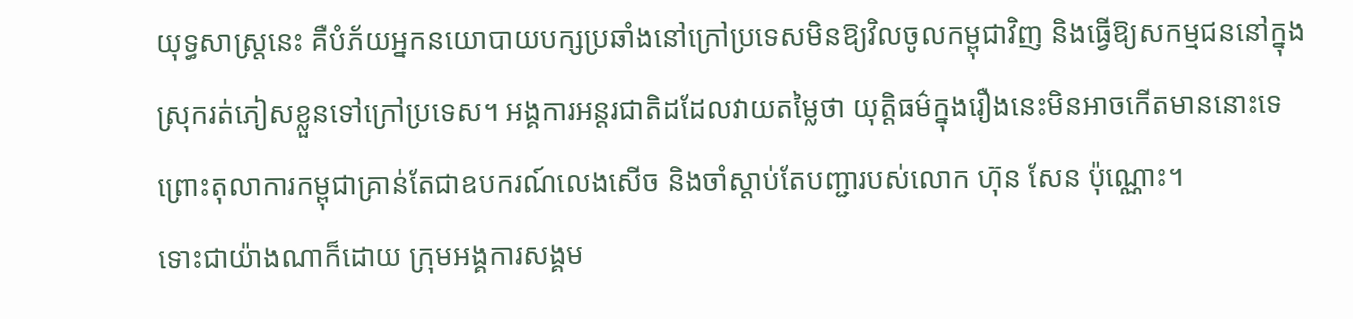យុទ្ធសាស្ត្រនេះ គឺបំភ័យអ្នកនយោបាយបក្សប្រឆាំងនៅក្រៅប្រទេសមិនឱ្យវិលចូលកម្ពុជាវិញ និងធ្វើឱ្យសកម្មជននៅក្នុងស្រុករត់ភៀសខ្លួនទៅក្រៅប្រទេស។ អង្គការអន្តរជាតិដដែលវាយតម្លៃថា យុត្តិធម៌ក្នុងរឿងនេះមិនអាចកើតមាននោះទេ ព្រោះតុលាការកម្ពុជាគ្រាន់តែជាឧបករណ៍លេងសើច និងចាំស្តាប់តែបញ្ជារបស់លោក ហ៊ុន សែន ប៉ុណ្ណោះ។
ទោះជាយ៉ាងណាក៏ដោយ ក្រុមអង្គការសង្គម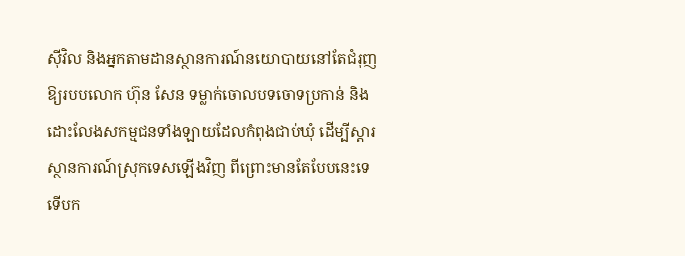ស៊ីវិល និងអ្នកតាមដានស្ថានការណ៍នយោបាយនៅតែជំរុញឱ្យរបបលោក ហ៊ុន សែន ទម្លាក់ចោលបទចោទប្រកាន់ និងដោះលែងសកម្មជនទាំងឡាយដែលកំពុងជាប់ឃុំ ដើម្បីស្ដារស្ថានការណ៍ស្រុកទេសឡើងវិញ ពីព្រោះមានតែបែបនេះទេ ទើបក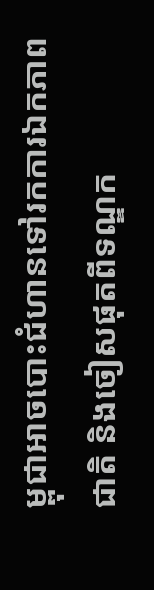ម្ពុជាអាចបោះជំហានទៅរកការឯកភាពជាតិ និងចៀសផុតពីទណ្ឌក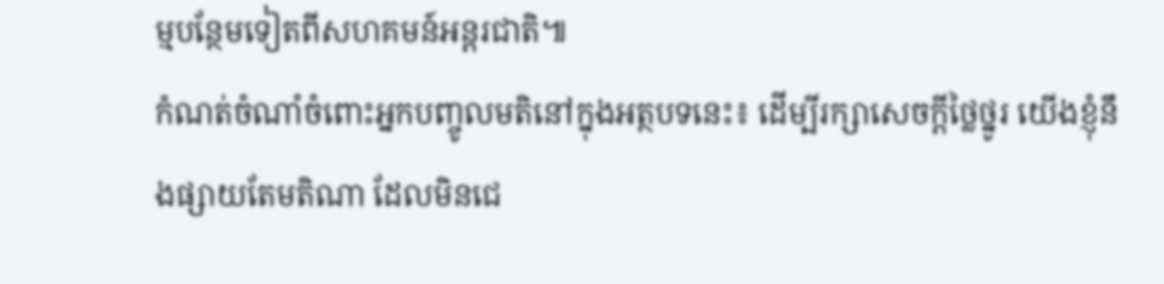ម្មបន្ថែមទៀតពីសហគមន៍អន្តរជាតិ៕
កំណត់ចំណាំចំពោះអ្នកបញ្ចូលមតិនៅក្នុងអត្ថបទនេះ៖ ដើម្បីរក្សាសេចក្ដីថ្លៃថ្នូរ យើងខ្ញុំនឹងផ្សាយតែមតិណា ដែលមិនជេ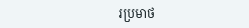រប្រមាថ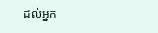ដល់អ្នក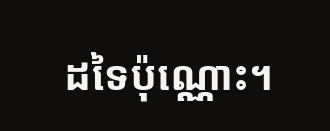ដទៃប៉ុណ្ណោះ។